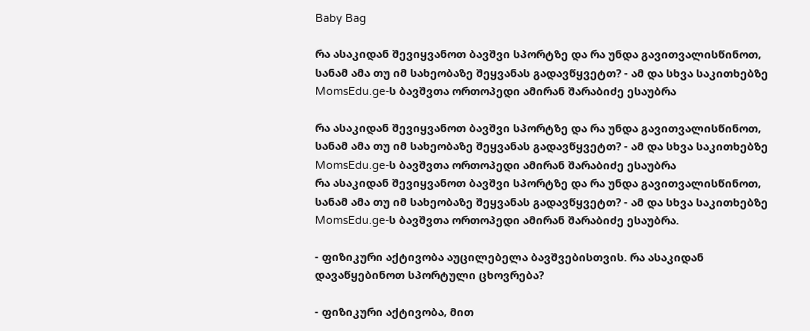Baby Bag

რა ასაკიდან შევიყვანოთ ბავშვი სპორტზე და რა უნდა გავითვალისწინოთ, სანამ ამა თუ იმ სახეობაზე შეყვანას გადავწყვეტთ? - ამ და სხვა საკითხებზე MomsEdu.ge-ს ბავშვთა ორთოპედი ამირან შარაბიძე ესაუბრა

რა ასაკიდან შევიყვანოთ ბავშვი სპორტზე და რა უნდა გავითვალისწინოთ, სანამ ამა თუ იმ სახეობაზე შეყვანას გადავწყვეტთ? - ამ და სხვა საკითხებზე MomsEdu.ge-ს ბავშვთა ორთოპედი ამირან შარაბიძე ესაუბრა
რა ასაკიდან შევიყვანოთ ბავშვი სპორტზე და რა უნდა გავითვალისწინოთ, სანამ ამა თუ იმ სახეობაზე შეყვანას გადავწყვეტთ? - ამ და სხვა საკითხებზე MomsEdu.ge-ს ბავშვთა ორთოპედი ამირან შარაბიძე ესაუბრა.

- ფიზიკური აქტივობა აუცილებელა ბავშვებისთვის. რა ასაკიდან დავაწყებინოთ სპორტული ცხოვრება?

- ფიზიკური აქტივობა, მით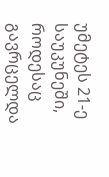უმეტეს 21-ე საუკუნეში, როდესაც გავრცელდა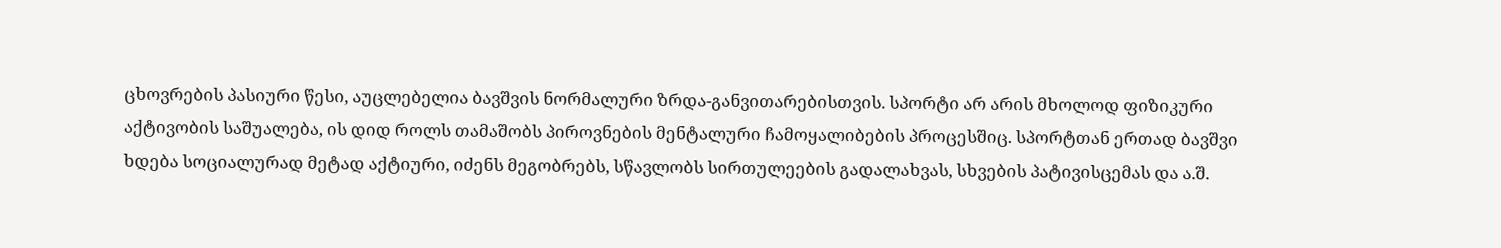ცხოვრების პასიური წესი, აუცლებელია ბავშვის ნორმალური ზრდა-განვითარებისთვის. სპორტი არ არის მხოლოდ ფიზიკური აქტივობის საშუალება, ის დიდ როლს თამაშობს პიროვნების მენტალური ჩამოყალიბების პროცესშიც. სპორტთან ერთად ბავშვი ხდება სოციალურად მეტად აქტიური, იძენს მეგობრებს, სწავლობს სირთულეების გადალახვას, სხვების პატივისცემას და ა.შ.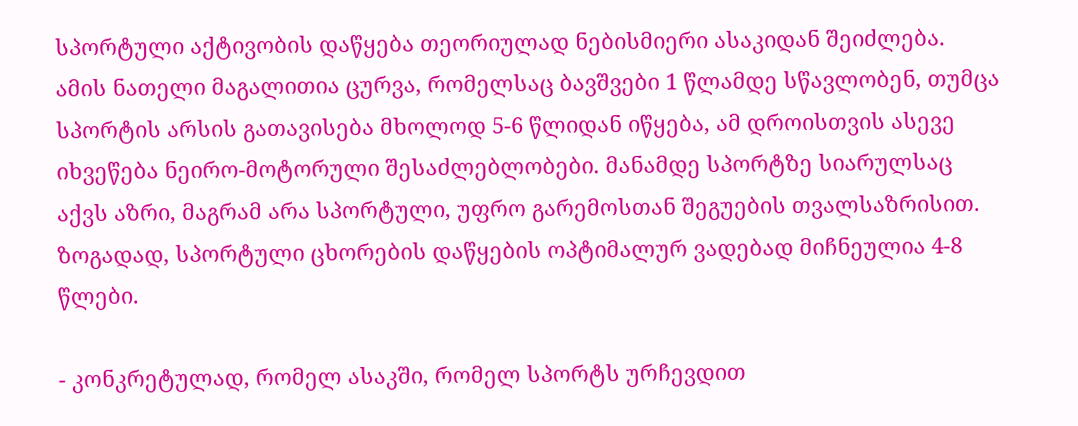სპორტული აქტივობის დაწყება თეორიულად ნებისმიერი ასაკიდან შეიძლება. ამის ნათელი მაგალითია ცურვა, რომელსაც ბავშვები 1 წლამდე სწავლობენ, თუმცა სპორტის არსის გათავისება მხოლოდ 5-6 წლიდან იწყება, ამ დროისთვის ასევე იხვეწება ნეირო-მოტორული შესაძლებლობები. მანამდე სპორტზე სიარულსაც აქვს აზრი, მაგრამ არა სპორტული, უფრო გარემოსთან შეგუების თვალსაზრისით. ზოგადად, სპორტული ცხორების დაწყების ოპტიმალურ ვადებად მიჩნეულია 4-8 წლები.

- კონკრეტულად, რომელ ასაკში, რომელ სპორტს ურჩევდით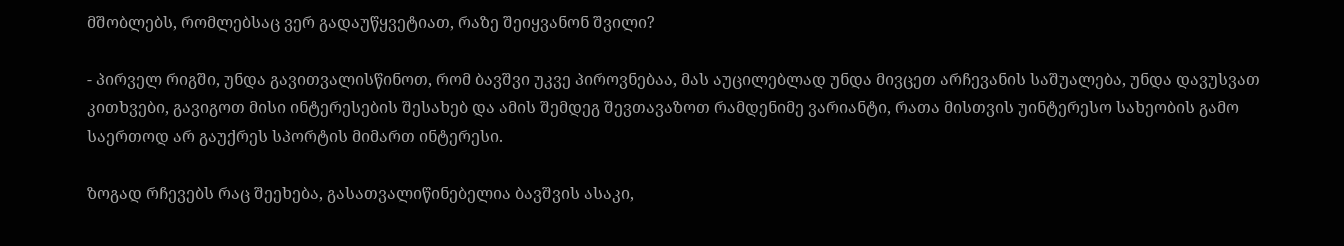მშობლებს, რომლებსაც ვერ გადაუწყვეტიათ, რაზე შეიყვანონ შვილი?

- პირველ რიგში, უნდა გავითვალისწინოთ, რომ ბავშვი უკვე პიროვნებაა, მას აუცილებლად უნდა მივცეთ არჩევანის საშუალება, უნდა დავუსვათ კითხვები, გავიგოთ მისი ინტერესების შესახებ და ამის შემდეგ შევთავაზოთ რამდენიმე ვარიანტი, რათა მისთვის უინტერესო სახეობის გამო საერთოდ არ გაუქრეს სპორტის მიმართ ინტერესი.

ზოგად რჩევებს რაც შეეხება, გასათვალიწინებელია ბავშვის ასაკი,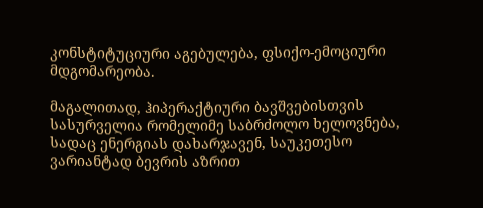კონსტიტუციური აგებულება, ფსიქო-ემოციური მდგომარეობა.

მაგალითად, ჰიპერაქტიური ბავშვებისთვის სასურველია რომელიმე საბრძოლო ხელოვნება, სადაც ენერგიას დახარჯავენ, საუკეთესო ვარიანტად ბევრის აზრით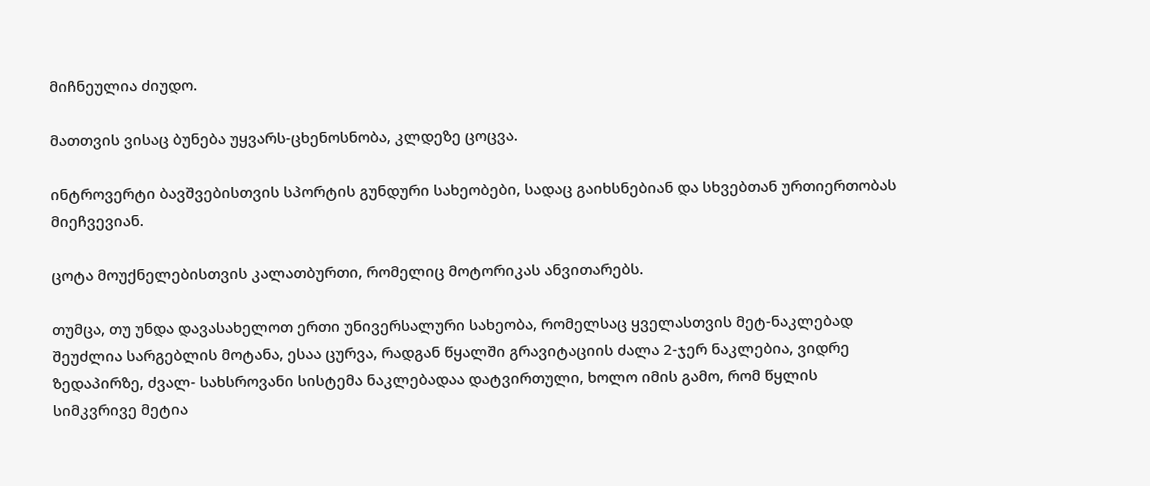მიჩნეულია ძიუდო.

მათთვის ვისაც ბუნება უყვარს-ცხენოსნობა, კლდეზე ცოცვა.

ინტროვერტი ბავშვებისთვის სპორტის გუნდური სახეობები, სადაც გაიხსნებიან და სხვებთან ურთიერთობას მიეჩვევიან.

ცოტა მოუქნელებისთვის კალათბურთი, რომელიც მოტორიკას ანვითარებს.

თუმცა, თუ უნდა დავასახელოთ ერთი უნივერსალური სახეობა, რომელსაც ყველასთვის მეტ-ნაკლებად შეუძლია სარგებლის მოტანა, ესაა ცურვა, რადგან წყალში გრავიტაციის ძალა 2-ჯერ ნაკლებია, ვიდრე ზედაპირზე, ძვალ- სახსროვანი სისტემა ნაკლებადაა დატვირთული, ხოლო იმის გამო, რომ წყლის სიმკვრივე მეტია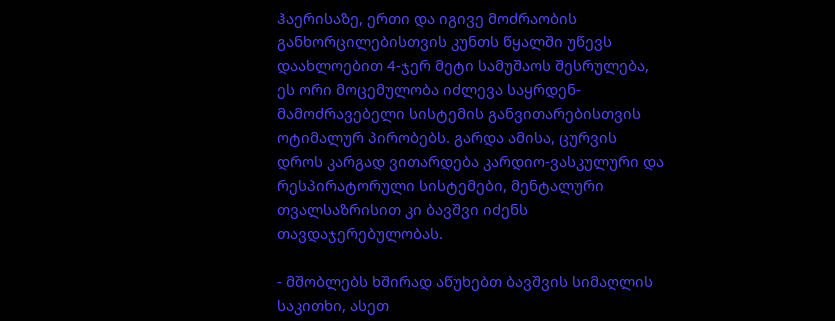ჰაერისაზე, ერთი და იგივე მოძრაობის განხორცილებისთვის კუნთს წყალში უწევს დაახლოებით 4-ჯერ მეტი სამუშაოს შესრულება, ეს ორი მოცემულობა იძლევა საყრდენ-მამოძრავებელი სისტემის განვითარებისთვის ოტიმალურ პირობებს. გარდა ამისა, ცურვის დროს კარგად ვითარდება კარდიო-ვასკულური და რესპირატორული სისტემები, მენტალური თვალსაზრისით კი ბავშვი იძენს თავდაჯერებულობას.

- მშობლებს ხშირად აწუხებთ ბავშვის სიმაღლის საკითხი, ასეთ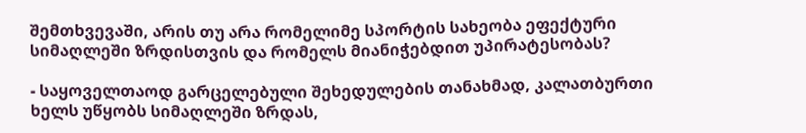შემთხვევაში, არის თუ არა რომელიმე სპორტის სახეობა ეფექტური სიმაღლეში ზრდისთვის და რომელს მიანიჭებდით უპირატესობას?

- საყოველთაოდ გარცელებული შეხედულების თანახმად, კალათბურთი ხელს უწყობს სიმაღლეში ზრდას,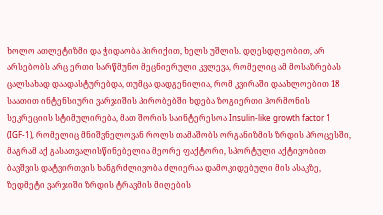ხოლო ათლეტიზმი და ჭიდაობა პირიქით, ხელს უშლის. დღესდღეობით, არ არსებობს არც ერთი სარწმუნო მეცნიერული კვლევა, რომელიც ამ მოსაზრებას ცალსახად დაადასტურებდა, თუმცა დადგენილია, რომ კვირაში დაახლოებით 18 საათით ინტენსიური ვარჯიშის პირობებში ხდება ზოგიერთი ჰორმონის სეკრეციის სტიმულირება, მათ შორის საინტერესოა Insulin-like growth factor 1 (IGF-1), რომელიც მნიშვნელოვან როლს თამაშობს ორგანიზმის ზრდის პროცესში, მაგრამ აქ გასათვალისწინებელია მეორე ფაქტორი, სპორტული აქტივობით ბავშვის დატვირთვის ხანგრძლივობა ძლიერაა დამოკიდებული მის ასაკზე, ზედმეტი ვარჯიში ზრდის ტრავმის მიღების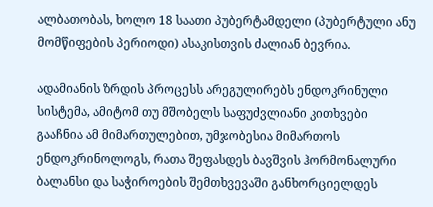ალბათობას, ხოლო 18 საათი პუბერტამდელი (პუბერტული ანუ მომწიფების პერიოდი) ასაკისთვის ძალიან ბევრია.

ადამიანის ზრდის პროცესს არეგულირებს ენდოკრინული სისტემა, ამიტომ თუ მშობელს საფუძვლიანი კითხვები გააჩნია ამ მიმართულებით, უმჯობესია მიმართოს ენდოკრინოლოგს, რათა შეფასდეს ბავშვის ჰორმონალური ბალანსი და საჭიროების შემთხვევაში განხორციელდეს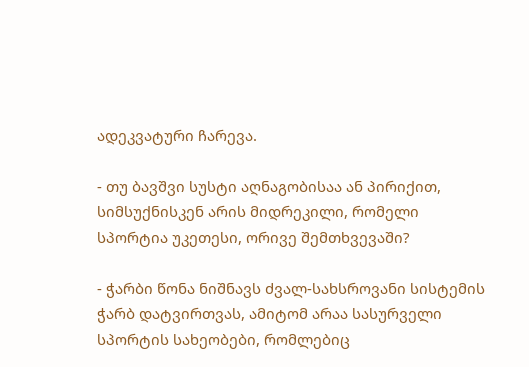ადეკვატური ჩარევა.

- თუ ბავშვი სუსტი აღნაგობისაა ან პირიქით, სიმსუქნისკენ არის მიდრეკილი, რომელი სპორტია უკეთესი, ორივე შემთხვევაში?

- ჭარბი წონა ნიშნავს ძვალ-სახსროვანი სისტემის ჭარბ დატვირთვას, ამიტომ არაა სასურველი სპორტის სახეობები, რომლებიც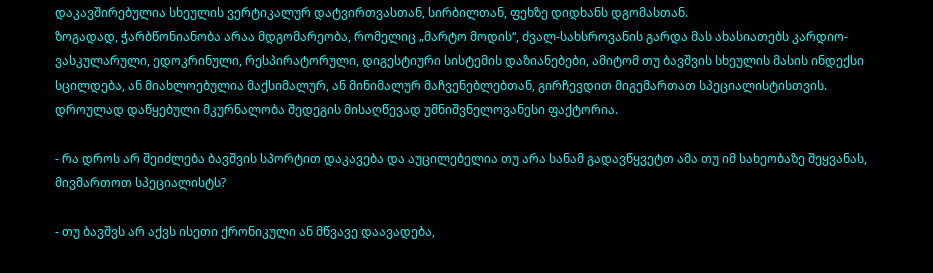დაკავშირებულია სხეულის ვერტიკალურ დატვირთვასთან, სირბილთან, ფეხზე დიდხანს დგომასთან.
ზოგადად, ჭარბწონიანობა არაა მდგომარეობა, რომელიც „მარტო მოდის“, ძვალ-სახსროვანის გარდა მას ახასიათებს კარდიო-ვასკულარული, ედოკრინული, რესპირატორული, დიგესტიური სისტემის დაზიანებები, ამიტომ თუ ბავშვის სხეულის მასის ინდექსი სცილდება, ან მიახლოებულია მაქსიმალურ, ან მინიმალურ მაჩვენებლებთან, გირჩევდით მიგემართათ სპეციალისტისთვის. დროულად დაწყებული მკურნალობა შედეგის მისაღწევად უმნიშვნელოვანესი ფაქტორია.

- რა დროს არ შეიძლება ბავშვის სპორტით დაკავება და აუცილებელია თუ არა სანამ გადავწყვეტთ ამა თუ იმ სახეობაზე შეყვანას, მივმართოთ სპეციალისტს?

- თუ ბავშვს არ აქვს ისეთი ქრონიკული ან მწვავე დაავადება,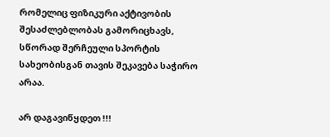რომელიც ფიზიკური აქტივობის შესაძლებლობას გამორიცხავს, სწორად შერჩეული სპორტის სახეობისგან თავის შეკავება საჭირო არაა.

არ დაგავიწყდეთ !!!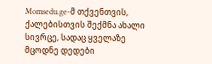Momsedu.ge-მ თქვენთვის, ქალებისთვის შექმნა ახალი სივრცე, სადაც ყველაზე მცოდნე დედები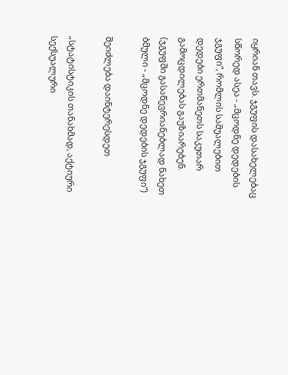იყრიან თავს. ჯგუფის დასახელებაც სწორედ ასეა - „მცოდნე დედების ჯგუფი“, რომლის საშუალებით დედები ერთმანეთს საკუთარ გამოცდილებას გაუზიარებენ. (ჯგუფში გასაწევრიანებლად ნახეთ ბმული - „მცოდნე დედების ჯგუფი“)

შეიძლება დაინტერესდეთ

„სტატისტიკის თანახმად, აქტიური სექსუალური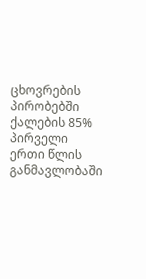ცხოვრების პირობებში ქალების 85% პირველი ერთი წლის განმავლობაში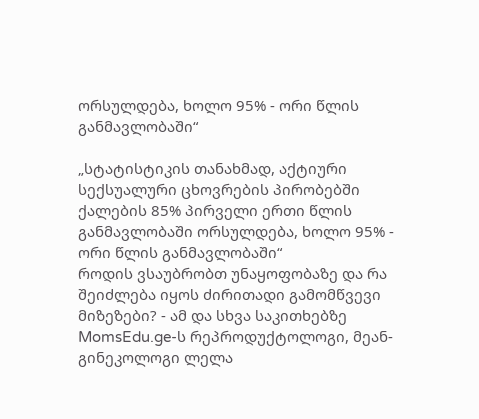ორსულდება, ხოლო 95% - ორი წლის განმავლობაში“

„სტატისტიკის თანახმად, აქტიური სექსუალური ცხოვრების პირობებში ქალების 85% პირველი ერთი წლის განმავლობაში ორსულდება, ხოლო 95% - ორი წლის განმავლობაში“
როდის ვსაუბრობთ უნაყოფობაზე და რა შეიძლება იყოს ძირითადი გამომწვევი მიზეზები? - ამ და სხვა საკითხებზე MomsEdu.ge-ს რეპროდუქტოლოგი, მეან-გინეკოლოგი ლელა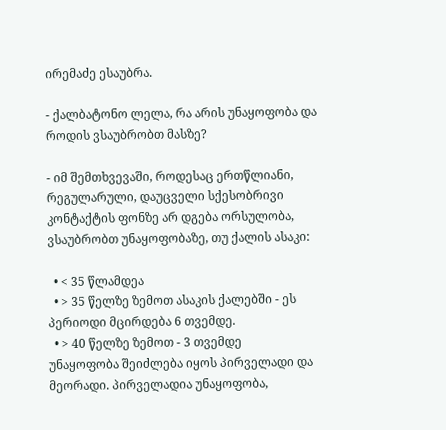ირემაძე ესაუბრა.

- ქალბატონო ლელა, რა არის უნაყოფობა და როდის ვსაუბრობთ მასზე?

- იმ შემთხვევაში, როდესაც ერთწლიანი, რეგულარული, დაუცველი სქესობრივი კონტაქტის ფონზე არ დგება ორსულობა, ვსაუბრობთ უნაყოფობაზე, თუ ქალის ასაკი:

  • < 35 წლამდეა
  • > 35 წელზე ზემოთ ასაკის ქალებში - ეს პერიოდი მცირდება 6 თვემდე.
  • > 40 წელზე ზემოთ - 3 თვემდე
უნაყოფობა შეიძლება იყოს პირველადი და მეორადი. პირველადია უნაყოფობა,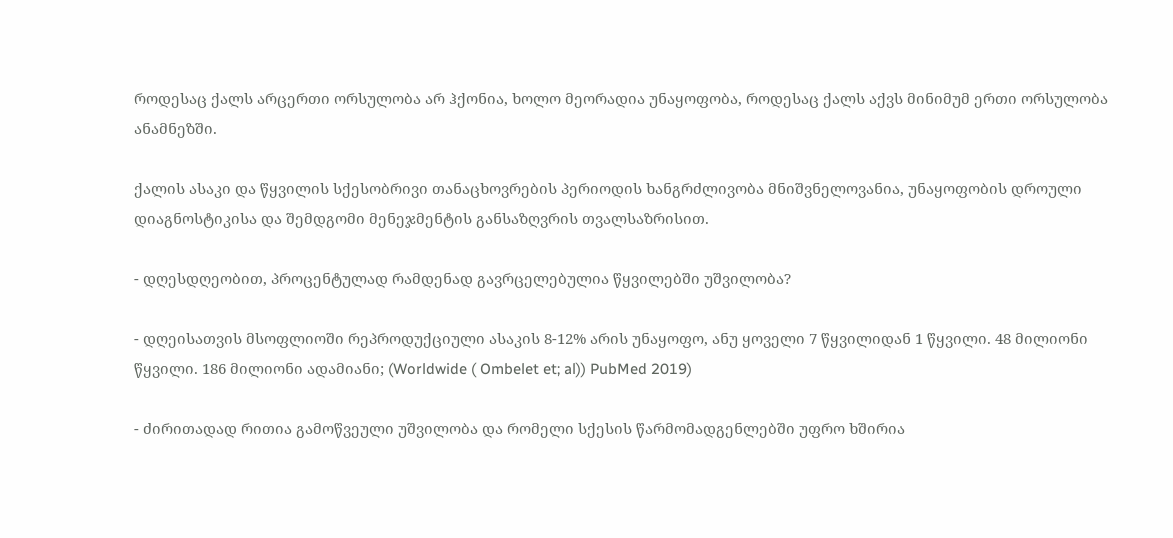როდესაც ქალს არცერთი ორსულობა არ ჰქონია, ხოლო მეორადია უნაყოფობა, როდესაც ქალს აქვს მინიმუმ ერთი ორსულობა ანამნეზში.

ქალის ასაკი და წყვილის სქესობრივი თანაცხოვრების პერიოდის ხანგრძლივობა მნიშვნელოვანია, უნაყოფობის დროული დიაგნოსტიკისა და შემდგომი მენეჯმენტის განსაზღვრის თვალსაზრისით.

- დღესდღეობით, პროცენტულად რამდენად გავრცელებულია წყვილებში უშვილობა?

- დღეისათვის მსოფლიოში რეპროდუქციული ასაკის 8-12% არის უნაყოფო, ანუ ყოველი 7 წყვილიდან 1 წყვილი. 48 მილიონი წყვილი. 186 მილიონი ადამიანი; (Worldwide ( Ombelet et; al)) PubMed 2019)

- ძირითადად რითია გამოწვეული უშვილობა და რომელი სქესის წარმომადგენლებში უფრო ხშირია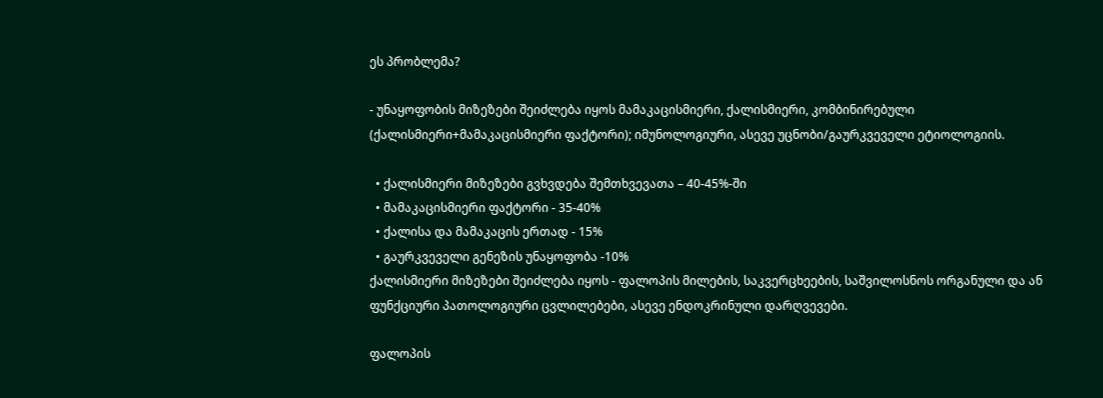ეს პრობლემა?

- უნაყოფობის მიზეზები შეიძლება იყოს მამაკაცისმიერი, ქალისმიერი, კომბინირებული (ქალისმიერი+მამაკაცისმიერი ფაქტორი); იმუნოლოგიური, ასევე უცნობი/გაურკვეველი ეტიოლოგიის.

  • ქალისმიერი მიზეზები გვხვდება შემთხვევათა – 40-45%-ში
  • მამაკაცისმიერი ფაქტორი - 35-40%
  • ქალისა და მამაკაცის ერთად - 15%
  • გაურკვეველი გენეზის უნაყოფობა -10%
ქალისმიერი მიზეზები შეიძლება იყოს - ფალოპის მილების, საკვერცხეების, საშვილოსნოს ორგანული და ან ფუნქციური პათოლოგიური ცვლილებები, ასევე ენდოკრინული დარღვევები.

ფალოპის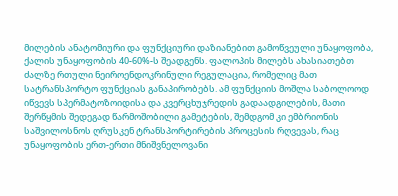მილების ანატომიური და ფუნქციური დაზიანებით გამოწვეული უნაყოფობა, ქალის უნაყოფობის 40-60%-ს შეადგენს. ფალოპის მილებს ახასიათებთ ძალზე რთული ნეიროენდოკრინული რეგულაცია, რომელიც მათ სატრანსპორტო ფუნქციას განაპირობებს. ამ ფუნქციის მოშლა საბოლოოდ იწვევს სპერმატოზოიდისა და კვერცხუჯრედის გადაადგილების, მათი შერწყმის შედეგად წარმოშობილი გამეტების, შემდგომ კი ემბრიონის საშვილოსნოს ღრუსკენ ტრანსპორტირების პროცესის რღვევას, რაც უნაყოფობის ერთ-ერთი მნიშვნელოვანი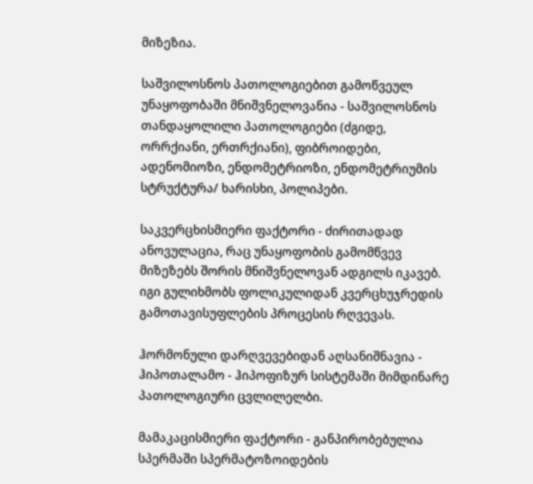მიზეზია.

საშვილოსნოს პათოლოგიებით გამოწვეულ უნაყოფობაში მნიშვნელოვანია - საშვილოსნოს თანდაყოლილი პათოლოგიები (ძგიდე, ორრქიანი, ერთრქიანი), ფიბროიდები, ადენომიოზი, ენდომეტრიოზი, ენდომეტრიუმის სტრუქტურა/ ხარისხი, პოლიპები.

საკვერცხისმიერი ფაქტორი - ძირითადად ანოვულაცია, რაც უნაყოფობის გამომწვევ მიზეზებს შორის მნიშვნელოვან ადგილს იკავებ. იგი გულიხმობს ფოლიკულიდან კვერცხუჯრედის გამოთავისუფლების პროცესის რღვევას.

ჰორმონული დარღვევებიდან აღსანიშნავია - ჰიპოთალამო - ჰიპოფიზურ სისტემაში მიმდინარე პათოლოგიური ცვლილელბი.

მამაკაცისმიერი ფაქტორი - განპირობებულია სპერმაში სპერმატოზოიდების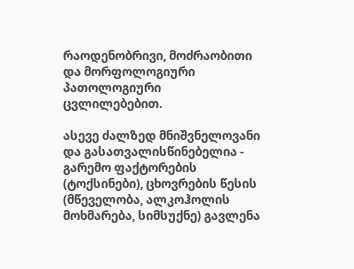რაოდენობრივი, მოძრაობითი და მორფოლოგიური პათოლოგიური ცვლილებებით.

ასევე ძალზედ მნიშვნელოვანი და გასათვალისწინებელია - გარემო ფაქტორების (ტოქსინები), ცხოვრების წესის (მწეველობა, ალკოჰოლის მოხმარება, სიმსუქნე) გავლენა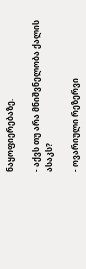ნაყოფიერებაზე.

- აქვს თუ არა მნიშვნელობა ქალის ასაკს?

- ოვარიული რეზერვი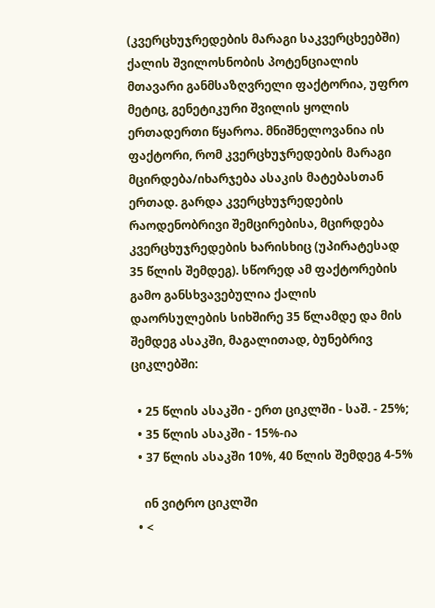(კვერცხუჯრედების მარაგი საკვერცხეებში) ქალის შვილოსნობის პოტენციალის მთავარი განმსაზღვრელი ფაქტორია, უფრო მეტიც, გენეტიკური შვილის ყოლის ერთადერთი წყაროა. მნიშნელოვანია ის ფაქტორი, რომ კვერცხუჯრედების მარაგი მცირდება/იხარჯება ასაკის მატებასთან ერთად. გარდა კვერცხუჯრედების რაოდენობრივი შემცირებისა, მცირდება კვერცხუჯრედების ხარისხიც (უპირატესად 35 წლის შემდეგ). სწორედ ამ ფაქტორების გამო განსხვავებულია ქალის დაორსულების სიხშირე 35 წლამდე და მის შემდეგ ასაკში, მაგალითად, ბუნებრივ ციკლებში:

  • 25 წლის ასაკში - ერთ ციკლში - საშ. - 25%;
  • 35 წლის ასაკში - 15%-ია
  • 37 წლის ასაკში 10%, 40 წლის შემდეგ 4-5%

    ინ ვიტრო ციკლში
  • <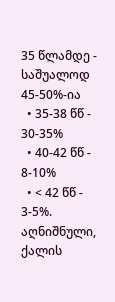35 წლამდე - საშუალოდ 45-50%-ია
  • 35-38 წწ - 30-35%
  • 40-42 წწ - 8-10%
  • < 42 წწ - 3-5%.
აღნიშნული, ქალის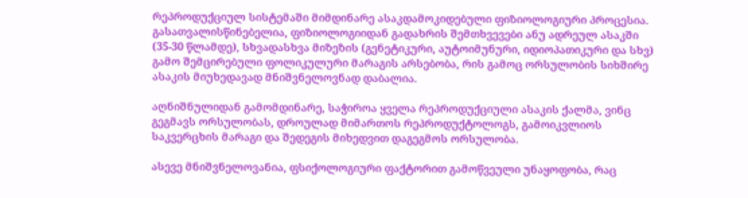რეპროდუქციულ სისტემაში მიმდინარე ასაკდამოკიდებული ფიზიოლოგიური პროცესია. გასათვალისწინებელია, ფიზიოლოგიიდან გადახრის შემთხვევები ანუ ადრეულ ასაკში (35-30 წლამდე), სხვადასხვა მიზეზის (გენეტიკური, აუტოიმუნური, იდიოპათიკური და სხვ) გამო შემცირებული ფოლიკულური მარაგის არსებობა, რის გამოც ორსულობის სიხშირე ასაკის მიუხედავად მნიშვნელოვნად დაბალია.

აღნიშნულიდან გამომდინარე, საჭიროა ყველა რეპროდუქციული ასაკის ქალმა, ვინც გეგმავს ორსულობას, დროულად მიმართოს რეპროდუქტოლოგს, გამოიკვლიოს საკვერცხის მარაგი და შედეგის მიხედვით დაგეგმოს ორსულობა.

ასევე მნიშვნელოვანია, ფსიქოლოგიური ფაქტორით გამოწვეული უნაყოფობა, რაც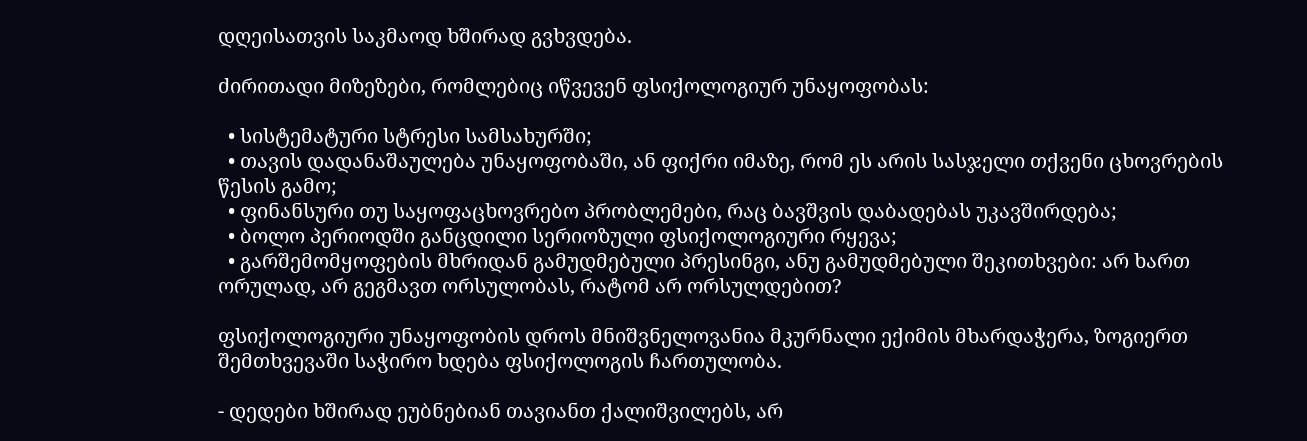დღეისათვის საკმაოდ ხშირად გვხვდება.

ძირითადი მიზეზები, რომლებიც იწვევენ ფსიქოლოგიურ უნაყოფობას:

  • სისტემატური სტრესი სამსახურში;
  • თავის დადანაშაულება უნაყოფობაში, ან ფიქრი იმაზე, რომ ეს არის სასჯელი თქვენი ცხოვრების წესის გამო;
  • ფინანსური თუ საყოფაცხოვრებო პრობლემები, რაც ბავშვის დაბადებას უკავშირდება;
  • ბოლო პერიოდში განცდილი სერიოზული ფსიქოლოგიური რყევა;
  • გარშემომყოფების მხრიდან გამუდმებული პრესინგი, ანუ გამუდმებული შეკითხვები: არ ხართ ორულად, არ გეგმავთ ორსულობას, რატომ არ ორსულდებით?

ფსიქოლოგიური უნაყოფობის დროს მნიშვნელოვანია მკურნალი ექიმის მხარდაჭერა, ზოგიერთ შემთხვევაში საჭირო ხდება ფსიქოლოგის ჩართულობა.

- დედები ხშირად ეუბნებიან თავიანთ ქალიშვილებს, არ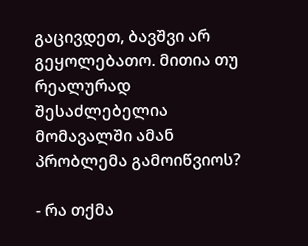გაცივდეთ, ბავშვი არ გეყოლებათო. მითია თუ რეალურად შესაძლებელია მომავალში ამან პრობლემა გამოიწვიოს?

- რა თქმა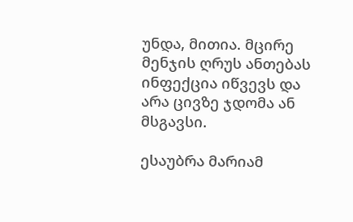უნდა, მითია. მცირე მენჯის ღრუს ანთებას ინფექცია იწვევს და არა ცივზე ჯდომა ან მსგავსი.

ესაუბრა მარიამ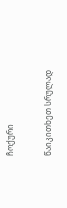ჩოქური

წაიკითხეთ სრულად